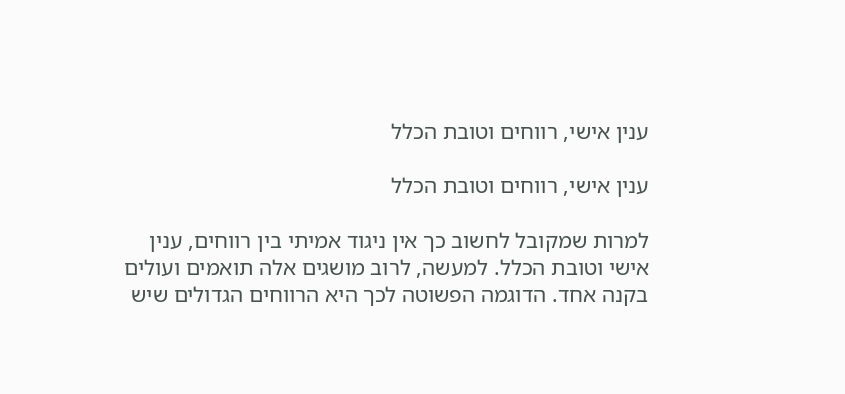ענין אישי, רווחים וטובת הכלל

ענין אישי, רווחים וטובת הכלל

למרות שמקובל לחשוב כך אין ניגוד אמיתי בין רווחים, ענין אישי וטובת הכלל. למעשה, לרוב מושגים אלה תואמים ועולים בקנה אחד. הדוגמה הפשוטה לכך היא הרווחים הגדולים שיש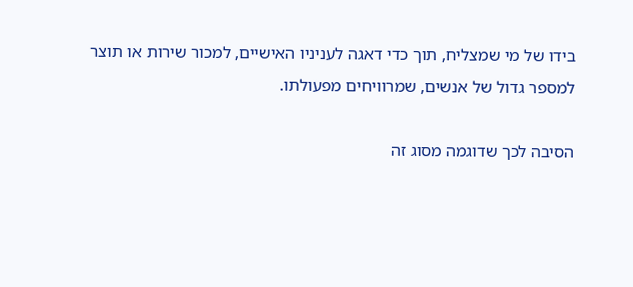בידו של מי שמצליח, תוך כדי דאגה לעניניו האישיים, למכור שירות או תוצר למספר גדול של אנשים, שמרוויחים מפעולתו.

הסיבה לכך שדוגמה מסוג זה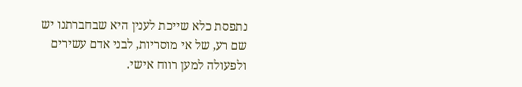נתפסת כלא שייכת לענין היא שבחברתנו יש שם רע, של אי מוסריות, לבני אדם עשירים ולפעולה למען רווח אישי.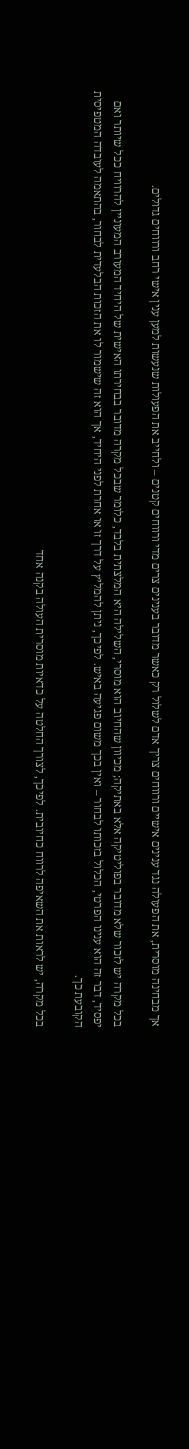אך מבחינה מוסרית, את הפעולה נגד ענינים אישיים ורווחים צריך אדם לשלול רק כאשר מדובר בענינים צרים מדי ורווחים קטנים – ולחייב את הפעולות שנעשות למען ענין אישי רחב ורווחים גדולים.

בכל מקרה יש לזכור שלא מדובר בפוליטיקה אלא באתיקה; מכיוון שהחיוב הוא מוסרי, השלילה היא המלצתית בלבד, כלומר שבכל מקרה מדובר בבחירתו האישית של היחיד המעורב המעוניין להרוויח ככל שיותר ואם יפסיד, דבר זה הוא ענינו הפרטי, הכלול בזכותו לבחור – ואין בכך משום פגיעה באיש. לפיכך, ניתן להמליץ על דרך זו או אחרת לפני היחיד, אך הוא זה שישמור לו את הזכות הבלעדית לבחור, בהתאמה לעובדה המטפיסית הקובעת כך.

בכל מקרה, יש לראות את השאיפה לרווח כחיובית. לפיכך, לצורך החלטה על כדאיות מוסרית העולה בקנה אחד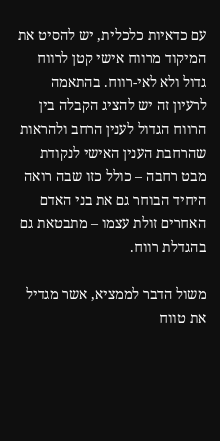עם כדאיות כלכלית, יש להסיט את המיקוד מרווח אישי קטן לרווח גדול ולא לאי-רווח. בהתאמה לרעיון זה יש להציג הקבלה בין הרווח הגדול לענין הרחב ולהראות שהרחבת הענין האישי לנקודת מבט רחבה – כולל כזו שבה רואה היחיד הבוחר גם את בני האדם האחרים זולת עצמו – מתבטאת גם בהגדלת רווח.

משול הדבר לממציא, אשר מגדיל את טווח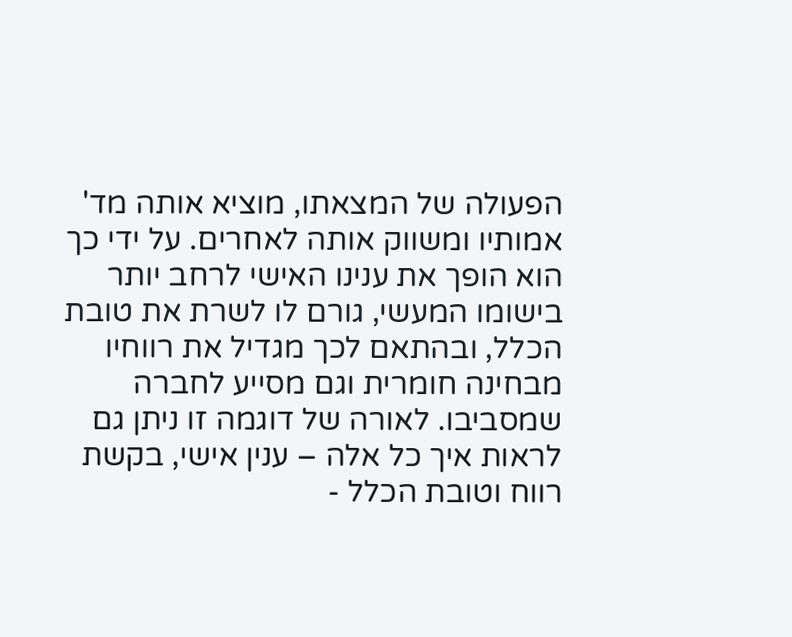הפעולה של המצאתו, מוציא אותה מד' אמותיו ומשווק אותה לאחרים. על ידי כך הוא הופך את ענינו האישי לרחב יותר בישומו המעשי, גורם לו לשרת את טובת הכלל, ובהתאם לכך מגדיל את רווחיו מבחינה חומרית וגם מסייע לחברה שמסביבו. לאורה של דוגמה זו ניתן גם לראות איך כל אלה – ענין אישי, בקשת רווח וטובת הכלל -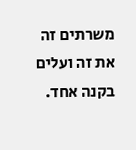משרתים זה את זה ועלים בקנה אחד.